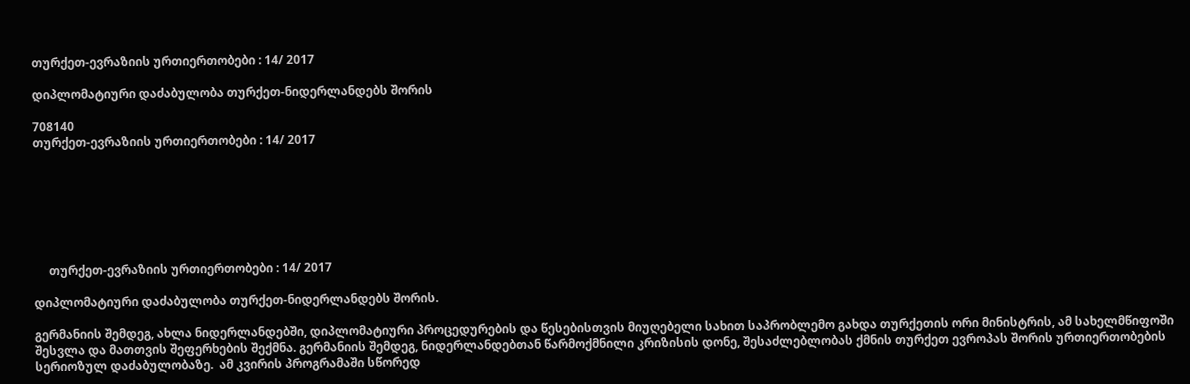თურქეთ-ევრაზიის ურთიერთობები : 14/ 2017

დიპლომატიური დაძაბულობა თურქეთ-ნიდერლანდებს შორის

708140
თურქეთ-ევრაზიის ურთიერთობები : 14/ 2017







     თურქეთ-ევრაზიის ურთიერთობები : 14/ 2017

დიპლომატიური დაძაბულობა თურქეთ-ნიდერლანდებს შორის.

გერმანიის შემდეგ, ახლა ნიდერლანდებში, დიპლომატიური პროცედურების და წესებისთვის მიუღებელი სახით საპრობლემო გახდა თურქეთის ორი მინისტრის, ამ სახელმწიფოში შესვლა და მათთვის შეფერხების შექმნა. გერმანიის შემდეგ, ნიდერლანდებთან წარმოქმნილი კრიზისის დონე, შესაძლებლობას ქმნის თურქეთ ევროპას შორის ურთიერთობების სერიოზულ დაძაბულობაზე.  ამ კვირის პროგრამაში სწორედ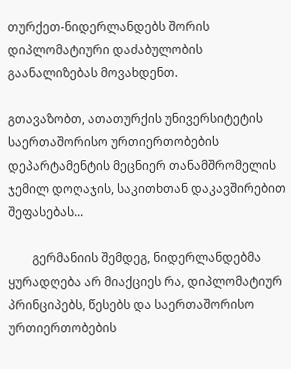თურქეთ-ნიდერლანდებს შორის დიპლომატიური დაძაბულობის გაანალიზებას მოვახდენთ.

გთავაზობთ, ათათურქის უნივერსიტეტის საერთაშორისო ურთიერთობების დეპარტამენტის მეცნიერ თანამშრომელის ჯემილ დოღაჯის, საკითხთან დაკავშირებით შეფასებას...

        გერმანიის შემდეგ, ნიდერლანდებმა ყურადღება არ მიაქციეს რა, დიპლომატიურ პრინციპებს, წესებს და საერთაშორისო ურთიერთობების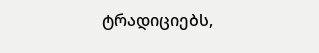ტრადიციებს,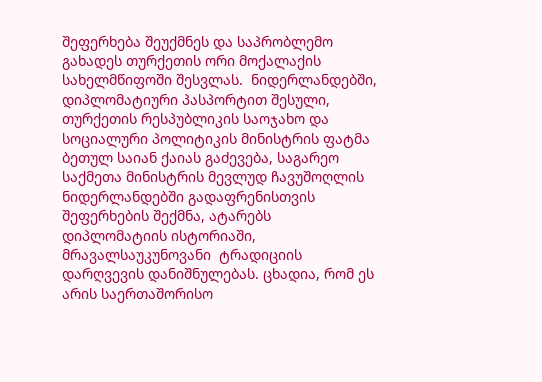შეფერხება შეუქმნეს და საპრობლემო გახადეს თურქეთის ორი მოქალაქის სახელმწიფოში შესვლას.  ნიდერლანდებში, დიპლომატიური პასპორტით შესული, თურქეთის რესპუბლიკის საოჯახო და სოციალური პოლიტიკის მინისტრის ფატმა ბეთულ საიან ქაიას გაძევება, საგარეო საქმეთა მინისტრის მევლუდ ჩავუშოღლის ნიდერლანდებში გადაფრენისთვის შეფერხების შექმნა, ატარებს დიპლომატიის ისტორიაში, მრავალსაუკუნოვანი  ტრადიციის დარღვევის დანიშნულებას. ცხადია, რომ ეს არის საერთაშორისო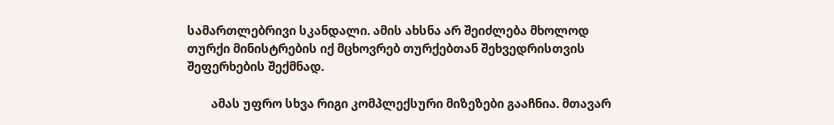სამართლებრივი სკანდალი. ამის ახსნა არ შეიძლება მხოლოდ თურქი მინისტრების იქ მცხოვრებ თურქებთან შეხვედრისთვის შეფერხების შექმნად.

        ამას უფრო სხვა რიგი კომპლექსური მიზეზები გააჩნია. მთავარ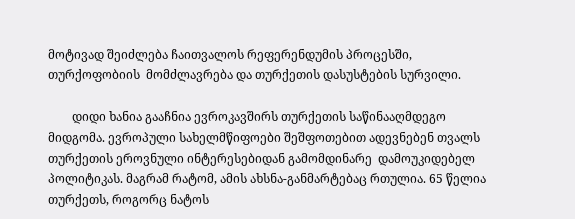მოტივად შეიძლება ჩაითვალოს რეფერენდუმის პროცესში, თურქოფობიის  მომძლავრება და თურქეთის დასუსტების სურვილი.

        დიდი ხანია გააჩნია ევროკავშირს თურქეთის საწინააღმდეგო მიდგომა. ევროპული სახელმწიფოები შეშფოთებით ადევნებენ თვალს თურქეთის ეროვნული ინტერესებიდან გამომდინარე  დამოუკიდებელ პოლიტიკას. მაგრამ რატომ, ამის ახსნა-განმარტებაც რთულია. 65 წელია თურქეთს, როგორც ნატოს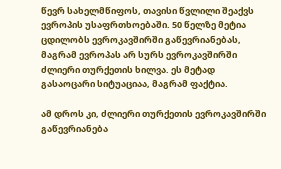წევრ სახელმწიფოს, თავისი წვლილი შეაქვს ევროპის უსაფრთხოებაში. 50 წელზე მეტია ცდილობს ევროკავშირში გაწევრიანებას, მაგრამ ევროპას არ სურს ევროკავშირში ძლიერი თურქეთის ხილვა. ეს მეტად გასაოცარი სიტუაციაა, მაგრამ ფაქტია.

ამ დროს კი, ძლიერი თურქეთის ევროკავშირში გაწევრიანება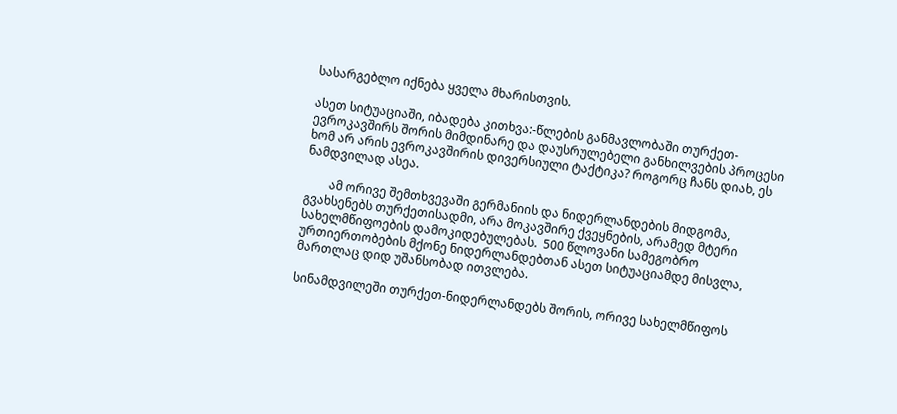სასარგებლო იქნება ყველა მხარისთვის.

ასეთ სიტუაციაში, იბადება კითხვა:-წლების განმავლობაში თურქეთ-ევროკავშირს შორის მიმდინარე და დაუსრულებელი განხილვების პროცესი ხომ არ არის ევროკავშირის დივერსიული ტაქტიკა? როგორც ჩანს დიახ, ეს ნამდვილად ასეა.

        ამ ორივე შემთხვევაში გერმანიის და ნიდერლანდების მიდგომა, გვახსენებს თურქეთისადმი, არა მოკავშირე ქვეყნების, არამედ მტერი სახელმწიფოების დამოკიდებულებას.  500 წლოვანი სამეგობრო ურთიერთობების მქონე ნიდერლანდებთან ასეთ სიტუაციამდე მისვლა, მართლაც დიდ უშანსობად ითვლება.

სინამდვილეში თურქეთ-ნიდერლანდებს შორის, ორივე სახელმწიფოს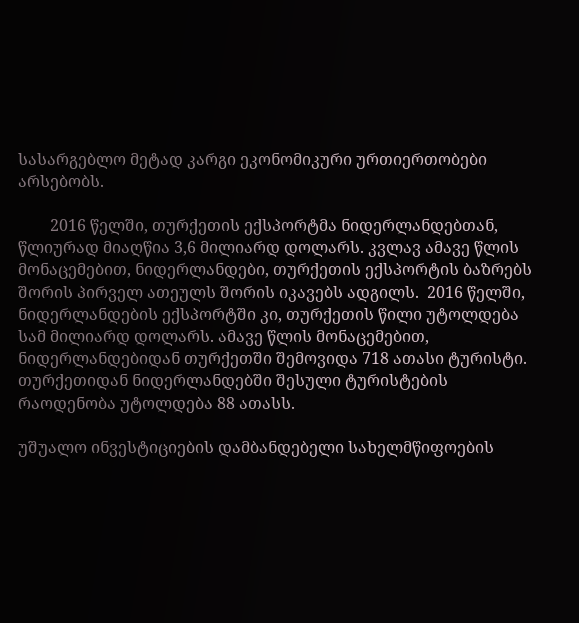სასარგებლო მეტად კარგი ეკონომიკური ურთიერთობები არსებობს.

        2016 წელში, თურქეთის ექსპორტმა ნიდერლანდებთან, წლიურად მიაღწია 3,6 მილიარდ დოლარს. კვლავ ამავე წლის მონაცემებით, ნიდერლანდები, თურქეთის ექსპორტის ბაზრებს შორის პირველ ათეულს შორის იკავებს ადგილს.  2016 წელში, ნიდერლანდების ექსპორტში კი, თურქეთის წილი უტოლდება სამ მილიარდ დოლარს. ამავე წლის მონაცემებით, ნიდერლანდებიდან თურქეთში შემოვიდა 718 ათასი ტურისტი. თურქეთიდან ნიდერლანდებში შესული ტურისტების რაოდენობა უტოლდება 88 ათასს.

უშუალო ინვესტიციების დამბანდებელი სახელმწიფოების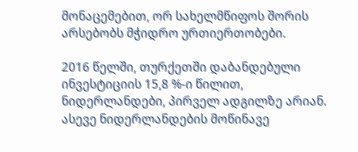მონაცემებით, ორ სახელმწიფოს შორის არსებობს მჭიდრო ურთიერთობები.

2016 წელში, თურქეთში დაბანდებული ინვესტიციის 15,8 %-ი წილით, ნიდერლანდები, პირველ ადგილზე არიან.  ასევე ნიდერლანდების მოწინავე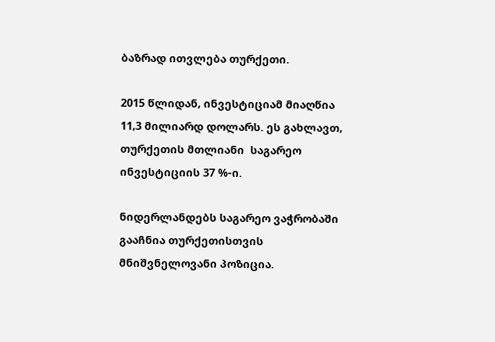ბაზრად ითვლება თურქეთი.

2015 წლიდან, ინვესტიციამ მიაღწია 11,3 მილიარდ დოლარს. ეს გახლავთ, თურქეთის მთლიანი  საგარეო ინვესტიციის 37 %-ი.

ნიდერლანდებს საგარეო ვაჭრობაში გააჩნია თურქეთისთვის მნიშვნელოვანი პოზიცია.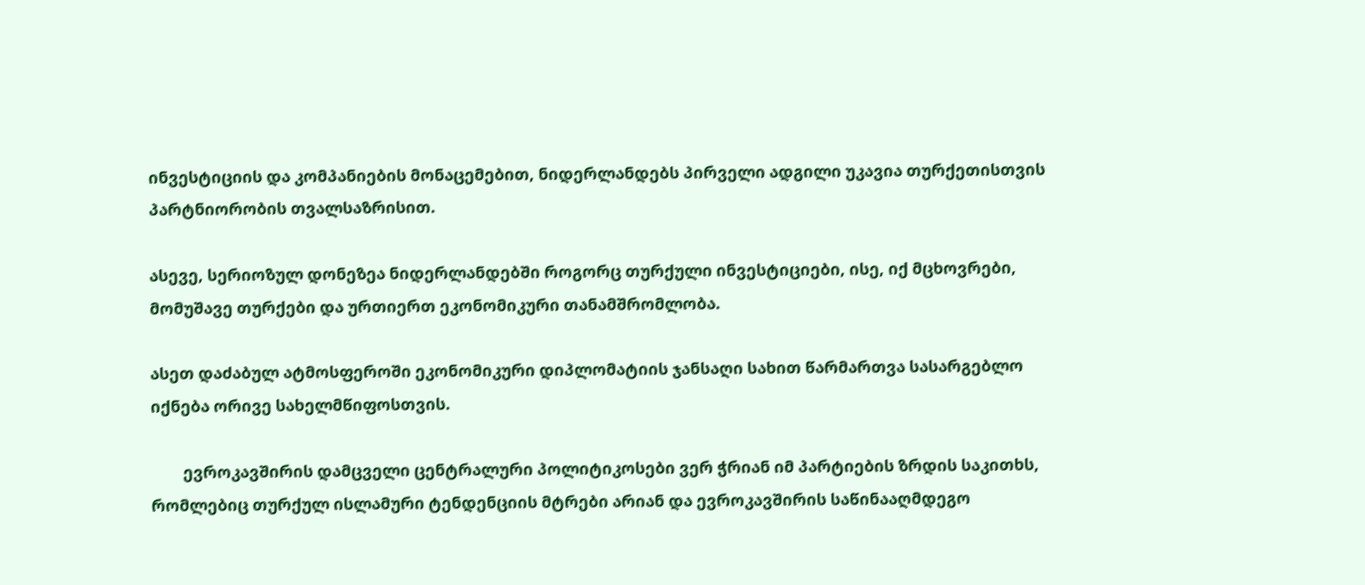ინვესტიციის და კომპანიების მონაცემებით, ნიდერლანდებს პირველი ადგილი უკავია თურქეთისთვის პარტნიორობის თვალსაზრისით.

ასევე, სერიოზულ დონეზეა ნიდერლანდებში როგორც თურქული ინვესტიციები, ისე, იქ მცხოვრები, მომუშავე თურქები და ურთიერთ ეკონომიკური თანამშრომლობა.

ასეთ დაძაბულ ატმოსფეროში ეკონომიკური დიპლომატიის ჯანსაღი სახით წარმართვა სასარგებლო იქნება ორივე სახელმწიფოსთვის.

        ევროკავშირის დამცველი ცენტრალური პოლიტიკოსები ვერ ჭრიან იმ პარტიების ზრდის საკითხს, რომლებიც თურქულ ისლამური ტენდენციის მტრები არიან და ევროკავშირის საწინააღმდეგო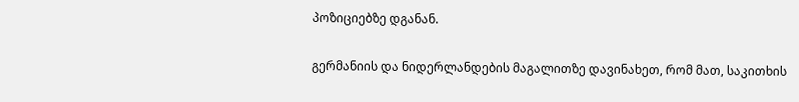პოზიციებზე დგანან.

გერმანიის და ნიდერლანდების მაგალითზე დავინახეთ, რომ მათ, საკითხის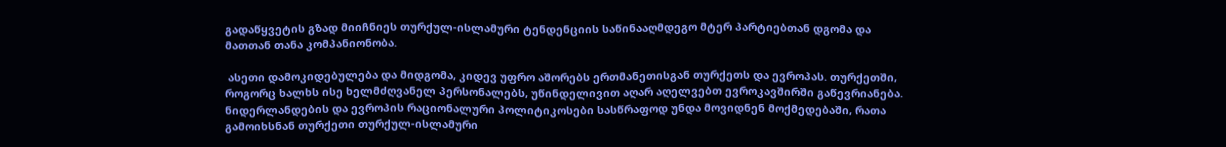გადაწყვეტის გზად მიიჩნიეს თურქულ-ისლამური ტენდენციის საწინააღმდეგო მტერ პარტიებთან დგომა და მათთან თანა კომპანიონობა.

 ასეთი დამოკიდებულება და მიდგომა, კიდევ უფრო აშორებს ერთმანეთისგან თურქეთს და ევროპას. თურქეთში, როგორც ხალხს ისე ხელმძღვანელ პერსონალებს, უწინდელივით აღარ აღელვებთ ევროკავშირში გაწევრიანება. ნიდერლანდების და ევროპის რაციონალური პოლიტიკოსები სასწრაფოდ უნდა მოვიდნენ მოქმედებაში, რათა გამოიხსნან თურქეთი თურქულ-ისლამური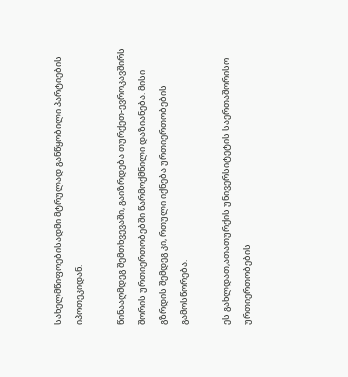სახელმწიფოებისადმი მტრულად განწყობილი პარტიების იპოთეკიდან.

წინააღმდეგ შემთხვევაში, გაიზრდება თურქეთ-ევროკავშირს შორის ურთიერთობებში წარმოქმნილი დაზიანება. მისი გზრდის შემდეგ კი, რთული იქნება ურთიერთობების გამოსწორება.

ეს გახლდათ,ათათურქის უნივერსიტეტის საერთაშორისო ურთიერთობების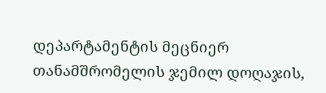დეპარტამენტის მეცნიერ თანამშრომელის ჯემილ დოღაჯის,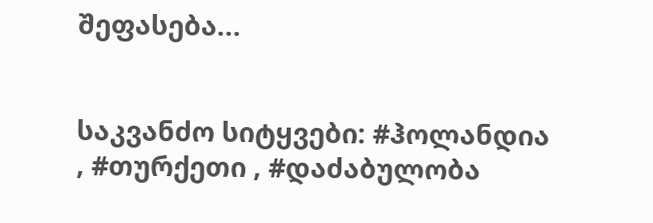შეფასება...


საკვანძო სიტყვები: #ჰოლანდია , #თურქეთი , #დაძაბულობა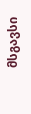მსგავსი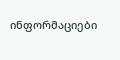ინფორმაციები